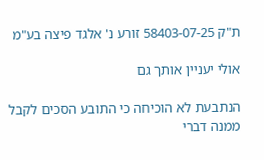ת"ק 58403-07-25 זורע נ' אלגד פיצה בע"מ

אולי יעניין אותך גם

הנתבעת לא הוכיחה כי התובע הסכים לקבל ממנה דברי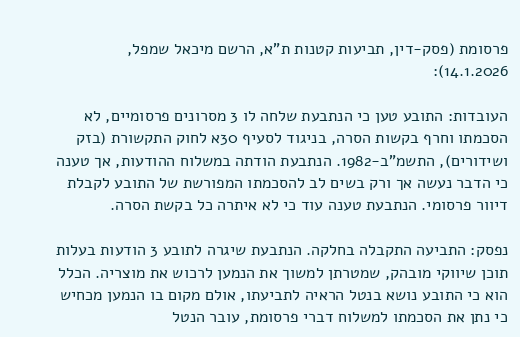פרסומת (פסק-דין, תביעות קטנות ת"א, הרשם מיכאל שמפל, 14.1.2026):

העובדות: התובע טען כי הנתבעת שלחה לו 3 מסרונים פרסומיים, לא הסכמתו וחרף בקשות הסרה, בניגוד לסעיף 30א לחוק התקשורת (בזק ושידורים), התשמ"ב-1982. הנתבעת הודתה במשלוח ההודעות, אך טענה כי הדבר נעשה אך ורק בשים לב להסכמתו המפורשת של התובע לקבלת דיוור פרסומי. הנתבעת טענה עוד כי לא איתרה כל בקשת הסרה.

נפסק: התביעה התקבלה בחלקה. הנתבעת שיגרה לתובע 3 הודעות בעלות תוכן שיווקי מובהק, שמטרתן למשוך את הנמען לרכוש את מוצריה. הכלל הוא כי התובע נושא בנטל הראיה לתביעתו, אולם מקום בו הנמען מכחיש כי נתן את הסכמתו למשלוח דברי פרסומת, עובר הנטל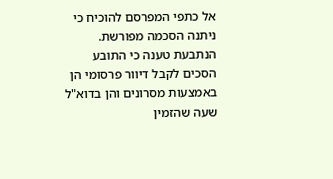אל כתפי המפרסם להוכיח כי ניתנה הסכמה מפורשת. הנתבעת טענה כי התובע הסכים לקבל דיוור פרסומי הן באמצעות מסרונים והן בדוא"ל שעה שהזמין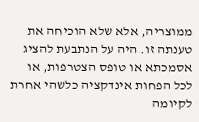ממוצריה, אלא שלא הוכיחה את טענתה זו. היה על הנתבעת להציג אסמכתא או טופס הצטרפות, או לכל הפחות אינדקציה כלשהי אחרת לקיומה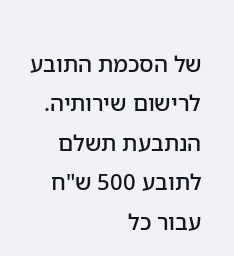של הסכמת התובע לרישום שירותיה. הנתבעת תשלם לתובע 500 ש"ח עבור כל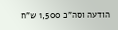הודעה וסה"כ 1,500 ש"ח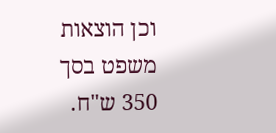וכן הוצאות משפט בסך 350 ש"ח.